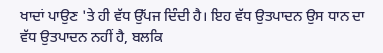ਖਾਦਾਂ ਪਾਉਣ 'ਤੇ ਹੀ ਵੱਧ ਉੱਪਜ ਦਿੰਦੀ ਹੈ। ਇਹ ਵੱਧ ਉਤਪਾਦਨ ਉਸ ਧਾਨ ਦਾ ਵੱਧ ਉਤਪਾਦਨ ਨਹੀਂ ਹੈ, ਬਲਕਿ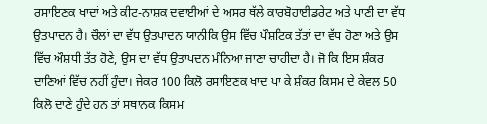ਰਸਾਇਣਕ ਖਾਦਾਂ ਅਤੇ ਕੀਟ-ਨਾਸ਼ਕ ਦਵਾਈਆਂ ਦੇ ਅਸਰ ਥੱਲੇ ਕਾਰਬੋਹਾਈਡਰੇਟ ਅਤੇ ਪਾਣੀ ਦਾ ਵੱਧ ਉਤਪਾਦਨ ਹੈ। ਚੌਲਾਂ ਦਾ ਵੱਧ ਉਤਪਾਦਨ ਯਾਨੀਕਿ ਉਸ ਵਿੱਚ ਪੌਸ਼ਟਿਕ ਤੱਤਾਂ ਦਾ ਵੱਧ ਹੋਣਾ ਅਤੇ ਉਸ ਵਿੱਚ ਔਸ਼ਧੀ ਤੱਤ ਹੋਣੇ, ਉਸ ਦਾ ਵੱਧ ਉਤਾਪਦਨ ਮੰਨਿਆ ਜਾਣਾ ਚਾਹੀਦਾ ਹੈ। ਜੋ ਕਿ ਇਸ ਸ਼ੰਕਰ ਦਾਣਿਆਂ ਵਿੱਚ ਨਹੀਂ ਹੁੰਦਾ। ਜੇਕਰ 100 ਕਿਲੋ ਰਸਾਇਣਕ ਖਾਦ ਪਾ ਕੇ ਸ਼ੰਕਰ ਕਿਸਮ ਦੇ ਕੇਵਲ 50 ਕਿਲੋ ਦਾਣੇ ਹੁੰਦੇ ਹਨ ਤਾਂ ਸਥਾਨਕ ਕਿਸਮ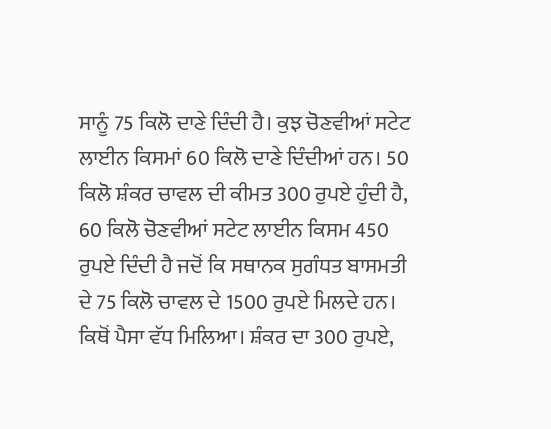ਸਾਨੂੰ 75 ਕਿਲੋ ਦਾਣੇ ਦਿੰਦੀ ਹੈ। ਕੁਝ ਚੋਣਵੀਆਂ ਸਟੇਟ ਲਾਈਨ ਕਿਸਮਾਂ 60 ਕਿਲੋ ਦਾਣੇ ਦਿੰਦੀਆਂ ਹਨ। 50 ਕਿਲੋ ਸ਼ੰਕਰ ਚਾਵਲ ਦੀ ਕੀਮਤ 300 ਰੁਪਏ ਹੁੰਦੀ ਹੈ, 60 ਕਿਲੋ ਚੋਣਵੀਆਂ ਸਟੇਟ ਲਾਈਨ ਕਿਸਮ 450 ਰੁਪਏ ਦਿੰਦੀ ਹੈ ਜਦੋਂ ਕਿ ਸਥਾਨਕ ਸੁਗੰਧਤ ਬਾਸਮਤੀ ਦੇ 75 ਕਿਲੋ ਚਾਵਲ ਦੇ 1500 ਰੁਪਏ ਮਿਲਦੇ ਹਨ। ਕਿਥੋਂ ਪੈਸਾ ਵੱਧ ਮਿਲਿਆ। ਸ਼ੰਕਰ ਦਾ 300 ਰੁਪਏ,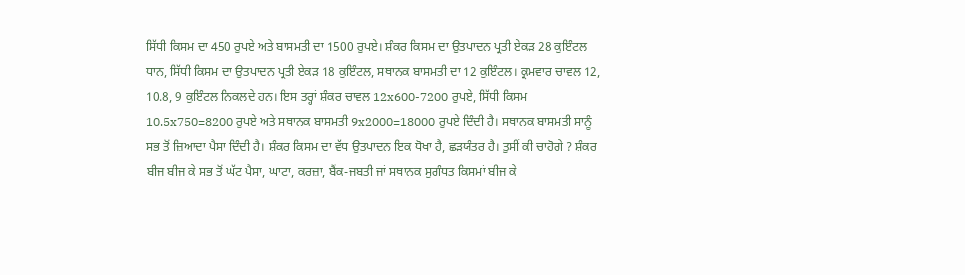ਸਿੱਧੀ ਕਿਸਮ ਦਾ 450 ਰੁਪਏ ਅਤੇ ਬਾਸਮਤੀ ਦਾ 1500 ਰੁਪਏ। ਸ਼ੰਕਰ ਕਿਸਮ ਦਾ ਉਤਪਾਦਨ ਪ੍ਰਤੀ ਏਕੜ 28 ਕੁਇੰਟਲ ਧਾਨ, ਸਿੱਧੀ ਕਿਸਮ ਦਾ ਉਤਪਾਦਨ ਪ੍ਰਤੀ ਏਕੜ 18 ਕੁਇੰਟਲ, ਸਥਾਨਕ ਬਾਸਮਤੀ ਦਾ 12 ਕੁਇੰਟਲ। ਕ੍ਰਮਵਾਰ ਚਾਵਲ 12, 10.8, 9 ਕੁਇੰਟਲ ਨਿਕਲਦੇ ਹਨ। ਇਸ ਤਰ੍ਹਾਂ ਸ਼ੰਕਰ ਚਾਵਲ 12x600-7200 ਰੁਪਏ, ਸਿੱਧੀ ਕਿਸਮ 10.5x750=8200 ਰੁਪਏ ਅਤੇ ਸਥਾਨਕ ਬਾਸਮਤੀ 9x2000=18000 ਰੁਪਏ ਦਿੰਦੀ ਹੈ। ਸਥਾਨਕ ਬਾਸਮਤੀ ਸਾਨੂੰ ਸਭ ਤੋਂ ਜ਼ਿਆਦਾ ਪੈਸਾ ਦਿੰਦੀ ਹੈ। ਸ਼ੰਕਰ ਕਿਸਮ ਦਾ ਵੱਧ ਉਤਪਾਦਨ ਇਕ ਧੋਖਾ ਹੈ, ਛੜਯੰਤਰ ਹੈ। ਤੁਸੀਂ ਕੀ ਚਾਹੋਗੇ ? ਸ਼ੰਕਰ ਬੀਜ ਬੀਜ ਕੇ ਸਭ ਤੋਂ ਘੱਟ ਪੈਸਾ, ਘਾਟਾ, ਕਰਜ਼ਾ, ਬੈਂਕ-ਜਬਤੀ ਜਾਂ ਸਥਾਨਕ ਸੁਗੰਧਤ ਕਿਸਮਾਂ ਬੀਜ ਕੇ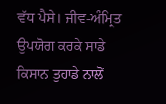ਵੱਧ ਪੈਸੇ। ਜੀਵ-ਅੰਮ੍ਰਿਤ ਉਪਯੋਗ ਕਰਕੇ ਸਾਡੇ ਕਿਸਾਨ ਤੁਹਾਡੇ ਨਾਲੋਂ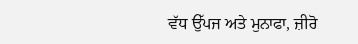ਵੱਧ ਉੱਪਜ ਅਤੇ ਮੁਨਾਫਾ, ਜ਼ੀਰੋ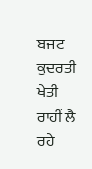ਬਜਟ ਕੁਦਰਤੀ ਖੇਤੀ ਰਾਹੀਂ ਲੈ ਰਹੇ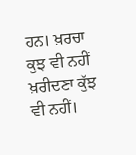ਹਨ। ਖ਼ਰਚਾ ਕੁਝ ਵੀ ਨਹੀਂ ਖ਼ਰੀਦਣਾ ਕੁੱਝ ਵੀ ਨਹੀਂ।